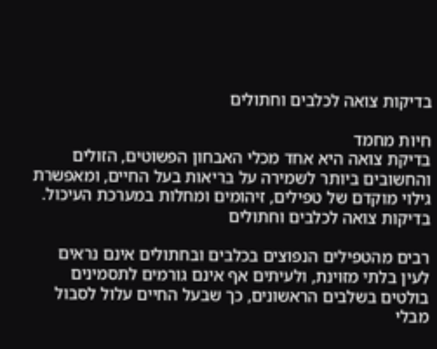בדיקות צואה לכלבים וחתולים

חיות מחמד
בדיקת צואה היא אחד מכלי האבחון הפשוטים, הזולים והחשובים ביותר לשמירה על בריאות בעל החיים, ומאפשרת גילוי מוקדם של טפילים, זיהומים ומחלות במערכת העיכול.
בדיקות צואה לכלבים וחתולים

רבים מהטפילים הנפוצים בכלבים ובחתולים אינם נראים לעין בלתי מזוינת, ולעיתים אף אינם גורמים לתסמינים בולטים בשלבים הראשונים, כך שבעל החיים עלול לסבול מבלי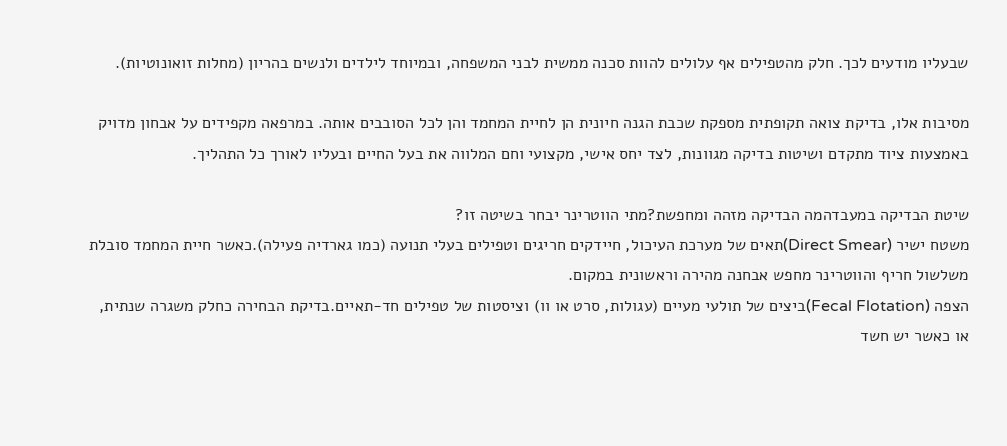שבעליו מודעים לכך. חלק מהטפילים אף עלולים להוות סכנה ממשית לבני המשפחה, ובמיוחד לילדים ולנשים בהריון (מחלות זואונוטיות).

מסיבות אלו, בדיקת צואה תקופתית מספקת שכבת הגנה חיונית הן לחיית המחמד והן לכל הסובבים אותה. במרפאה מקפידים על אבחון מדויק באמצעות ציוד מתקדם ושיטות בדיקה מגוונות, לצד יחס אישי, מקצועי וחם המלווה את בעל החיים ובעליו לאורך כל התהליך.

שיטת הבדיקה במעבדהמה הבדיקה מזהה ומחפשת?מתי הווטרינר יבחר בשיטה זו?
משטח ישיר (Direct Smear)תאים של מערכת העיכול, חיידקים חריגים וטפילים בעלי תנועה (כמו גארדיה פעילה).כאשר חיית המחמד סובלת משלשול חריף והווטרינר מחפש אבחנה מהירה וראשונית במקום.
הצפה (Fecal Flotation)ביצים של תולעי מעיים (עגולות, סרט או וו) וציסטות של טפילים חד-תאיים.בדיקת הבחירה כחלק משגרה שנתית, או כאשר יש חשד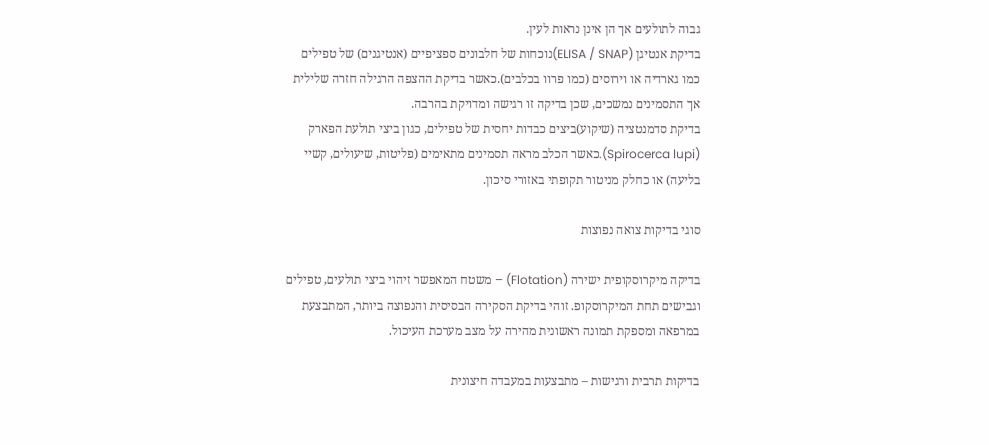גבוה לתולעים אך הן אינן נראות לעין.
בדיקת אנטיגן (ELISA / SNAP)נוכחות של חלבונים ספציפיים (אנטיגנים) של טפילים כמו גארדיה או וירוסים (כמו פרוו בכלבים).כאשר בדיקת ההצפה הרגילה חזרה שלילית אך התסמינים נמשכים, שכן בדיקה זו רגישה ומדויקת בהרבה.
בדיקת סדמנטציה (שיקוע)ביצים כבדות יחסית של טפילים, כגון ביצי תולעת הפארק (Spirocerca lupi).כאשר הכלב מראה תסמינים מתאימים (פליטות, שיעולים, קשיי בליעה) או כחלק מניטור תקופתי באזורי סיכון.

סוגי בדיקות צואה נפוצות

בדיקה מיקרוסקופית ישירה (Flotation) – משטח המאפשר זיהוי ביצי תולעים, טפילים וגבישים תחת המיקרוסקופ. זוהי בדיקת הסקירה הבסיסית והנפוצה ביותר, המתבצעת במרפאה ומספקת תמונה ראשונית מהירה על מצב מערכת העיכול.

בדיקות תרבית ורגישות – מתבצעות במעבדה חיצונית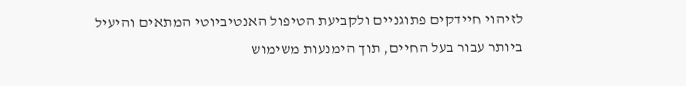לזיהוי חיידקים פתוגניים ולקביעת הטיפול האנטיביוטי המתאים והיעיל ביותר עבור בעל החיים, תוך הימנעות משימוש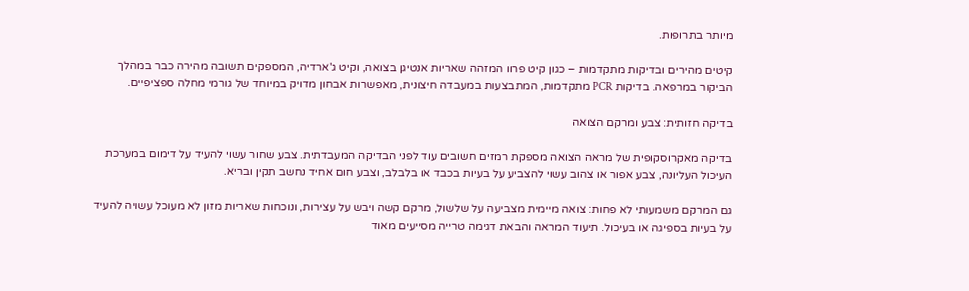מיותר בתרופות.

קיטים מהירים ובדיקות מתקדמות – כגון קיט פרוו המזהה שאריות אנטיגן בצואה, וקיט ג'ארדיה, המספקים תשובה מהירה כבר במהלך הביקור במרפאה. בדיקות PCR מתקדמות, המתבצעות במעבדה חיצונית, מאפשרות אבחון מדויק במיוחד של גורמי מחלה ספציפיים.

בדיקה חזותית: צבע ומרקם הצואה

בדיקה מאקרוסקופית של מראה הצואה מספקת רמזים חשובים עוד לפני הבדיקה המעבדתית. צבע שחור עשוי להעיד על דימום במערכת העיכול העליונה, צבע אפור או צהוב עשוי להצביע על בעיות בכבד או בלבלב, וצבע חום אחיד נחשב תקין ובריא.

גם המרקם משמעותי לא פחות: צואה מיימית מצביעה על שלשול, מרקם קשה ויבש על עצירות, ונוכחות שאריות מזון לא מעוכל עשויה להעיד על בעיות בספיגה או בעיכול. תיעוד המראה והבאת דגימה טרייה מסייעים מאוד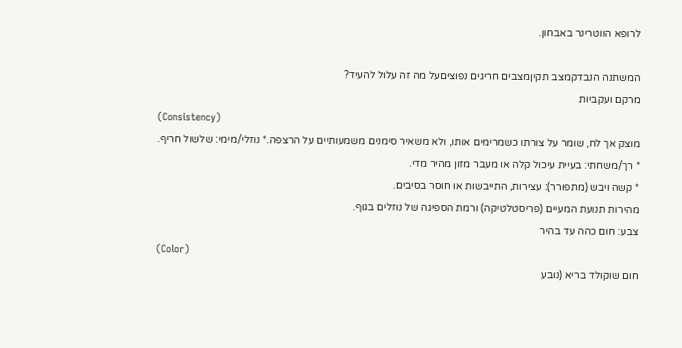לרופא הווטרינר באבחון.

המשתנה הנבדקמצב תקיןמצבים חריגים נפוציםעל מה זה עלול להעיד?
מרקם ועקביות
(Consistency)
מוצק אך לח, שומר על צורתו כשמרימים אותו, ולא משאיר סימנים משמעותיים על הרצפה.* נוזלי/מימי: שלשול חריף.
* רך/משחתי: בעיית עיכול קלה או מעבר מזון מהיר מדי.
* קשה ויבש (מתפורר): עצירות, התייבשות או חוסר בסיבים.
מהירות תנועת המעיים (פריסטלטיקה) ורמת הספיגה של נוזלים בגוף.
צבע: חום כהה עד בהיר
(Color)
חום שוקולד בריא (נובע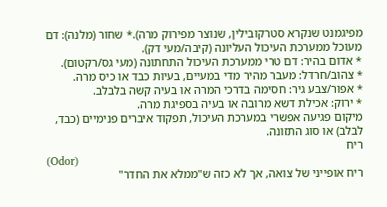מפיגמנט שנקרא סטרקובילין, שנוצר מפירוק מרה).* שחור (מלנה): דם מעוכל ממערכת העיכול העליונה (קיבה/מעי דק).
* אדום בהיר: דם טרי ממערכת העיכול התחתונה (מעי גס/רקטום).
* צהוב/חרדל: מעבר מהיר מדי במעיים, בעיות כבד או כיס מרה.
* אפור/צבע גיר: חסימה בדרכי המרה או בעיה קשה בלבלב.
* ירוק: אכילת דשא מרובה או בעיה בספיגת מרה.
מיקום פגיעה אפשרי במערכת העיכול, תפקוד איברים פנימיים (כבד, לבלב) או סוג התזונה.
ריח
(Odor)
ריח אופייני של צואה, אך לא כזה ש"ממלא את החדר"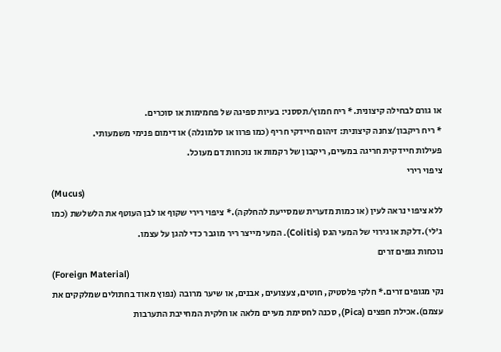או גורם לבחילה קיצונית.* ריח חמוץ/תססני: בעיות ספיגה של פחמימות או סוכרים.
* ריח ריקבון/צחנה קיצונית: זיהום חיידקי חריף (כמו פרוו או סלמונלה) או דימום פנימי משמעותי.
פעילות חיידקית חריגה במעיים, ריקבון של רקמות או נוכחות דם מעוכל.
ציפוי רירי
(Mucus)
ללא ציפוי נראה לעין (או כמות מזערית שמסייעת להחלקה).* ציפוי רירי שקוף או לבן העוטף את הלשלשת (כמו ג'לי).דלקת או גירוי של המעי הגס (Colitis). המעי מייצר ריר מוגבר כדי להגן על עצמו.
נוכחות גופים זרים
(Foreign Material)
נקי מגופים זרים.* חלקי פלסטיק, חוטים, צעצועים, אבנים, או שיער מרובה (נפוץ מאוד בחתולים שמלקקים את עצמם).אכילת חפצים (Pica), סכנה לחסימת מעיים מלאה או חלקית המחייבת התערבות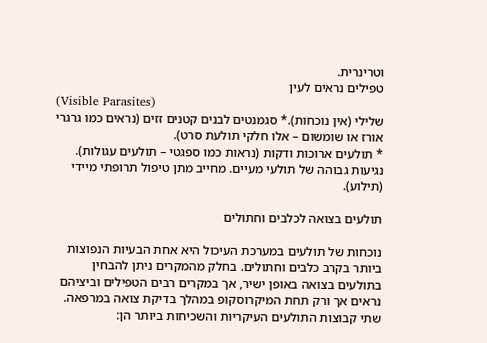וטרינרית.
טפילים נראים לעין
(Visible Parasites)
שלילי (אין נוכחות).* סגמנטים לבנים קטנים זזים (נראים כמו גרגרי אורז או שומשום – אלו חלקי תולעת סרט).
* תולעים ארוכות ודקות (נראות כמו ספגטי – תולעים עגולות).
נגיעות גבוהה של תולעי מעיים. מחייב מתן טיפול תרופתי מיידי (תילוע).

תולעים בצואה לכלבים וחתולים

נוכחות של תולעים במערכת העיכול היא אחת הבעיות הנפוצות ביותר בקרב כלבים וחתולים. בחלק מהמקרים ניתן להבחין בתולעים בצואה באופן ישיר, אך במקרים רבים הטפילים וביציהם נראים אך ורק תחת המיקרוסקופ במהלך בדיקת צואה במרפאה. שתי קבוצות התולעים העיקריות והשכיחות ביותר הן: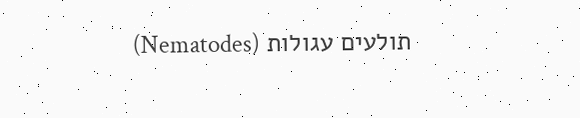תולעים עגולות (Nematodes)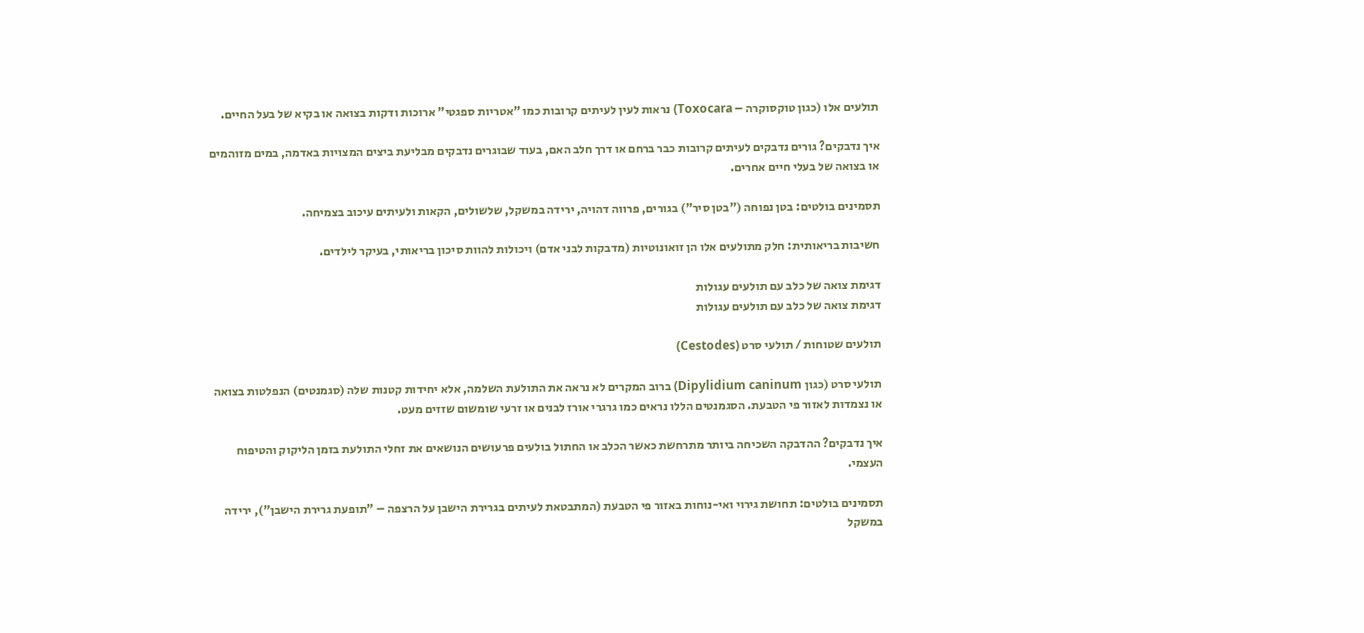תולעים אלו (כגון טוקסוקרה – Toxocara) נראות לעין לעיתים קרובות כמו "אטריות ספגטי" ארוכות ודקות בצואה או בקיא של בעל החיים.

איך נדבקים? גורים נדבקים לעיתים קרובות כבר ברחם או דרך חלב האם, בעוד שבוגרים נדבקים מבליעת ביצים המצויות באדמה, במים מזוהמים או בצואה של בעלי חיים אחרים.

תסמינים בולטים: בטן נפוחה ("בטן סיר") בגורים, פרווה דהויה, ירידה במשקל, שלשולים, הקאות ולעיתים עיכוב בצמיחה.

חשיבות בריאותית: חלק מתולעים אלו הן זואונוטיות (מדבקות לבני אדם) ויכולות להוות סיכון בריאותי, בעיקר לילדים.

דגימת צואה של כלב עם תולעים עגולות
דגימת צואה של כלב עם תולעים עגולות

תולעים שטוחות / תולעי סרט (Cestodes)

תולעי סרט (כגון Dipylidium caninum) ברוב המקרים לא נראה את התולעת השלמה, אלא יחידות קטנות שלה (סגמנטים) הנפלטות בצואה או נצמדות לאזור פי הטבעת. הסגמנטים הללו נראים כמו גרגרי אורז לבנים או זרעי שומשום שזזים מעט.

איך נדבקים? ההדבקה השכיחה ביותר מתרחשת כאשר הכלב או החתול בולעים פרעושים הנושאים את זחלי התולעת בזמן הליקוק והטיפוח העצמי.

תסמינים בולטים: תחושת גירוי ואי-נוחות באזור פי הטבעת (המתבטאת לעיתים בגרירת הישבן על הרצפה – "תופעת גרירת הישבן"), ירידה במשקל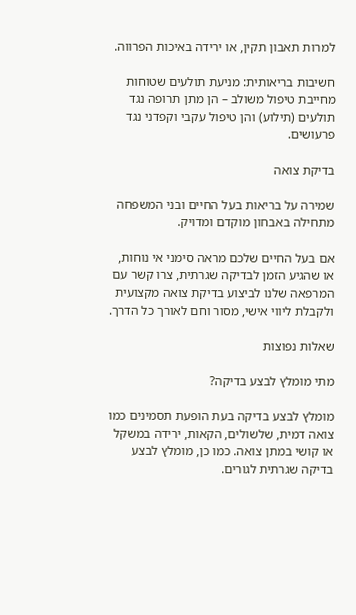למרות תאבון תקין, או ירידה באיכות הפרווה.

חשיבות בריאותית: מניעת תולעים שטוחות מחייבת טיפול משולב – הן מתן תרופה נגד תולעים (תילוע) והן טיפול עקבי וקפדני נגד פרעושים.

בדיקת צואה

שמירה על בריאות בעל החיים ובני המשפחה מתחילה באבחון מוקדם ומדויק.

אם בעל החיים שלכם מראה סימני אי נוחות, או שהגיע הזמן לבדיקה שגרתית, צרו קשר עם המרפאה שלנו לביצוע בדיקת צואה מקצועית ולקבלת ליווי אישי, מסור וחם לאורך כל הדרך.

שאלות נפוצות

מתי מומלץ לבצע בדיקה?

מומלץ לבצע בדיקה בעת הופעת תסמינים כמו צואה דמית, שלשולים, הקאות, ירידה במשקל או קושי במתן צואה. כמו כן, מומלץ לבצע בדיקה שגרתית לגורים.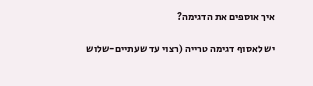איך אוספים את הדגימה?

יש לאסוף דגימה טרייה (רצוי עד שעתיים-שלוש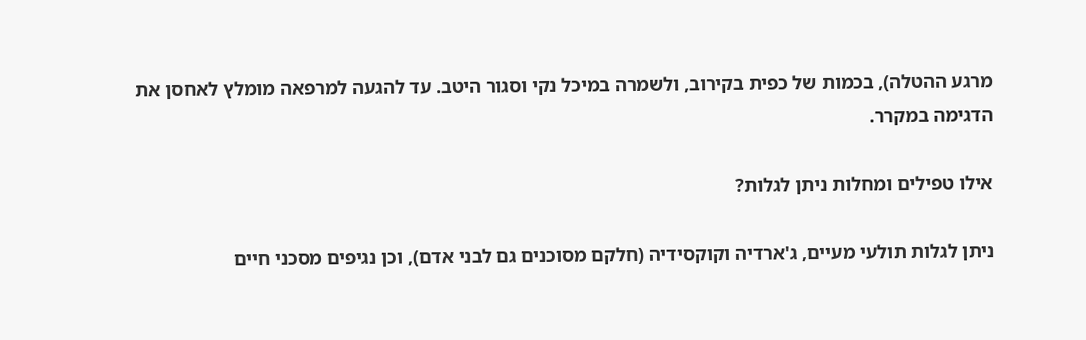מרגע ההטלה), בכמות של כפית בקירוב, ולשמרה במיכל נקי וסגור היטב. עד להגעה למרפאה מומלץ לאחסן את הדגימה במקרר.

אילו טפילים ומחלות ניתן לגלות?

ניתן לגלות תולעי מעיים, ג'ארדיה וקוקסידיה (חלקם מסוכנים גם לבני אדם), וכן נגיפים מסכני חיים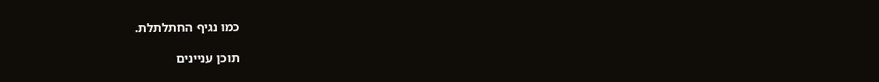כמו נגיף החתלתלת.

תוכן עניינים